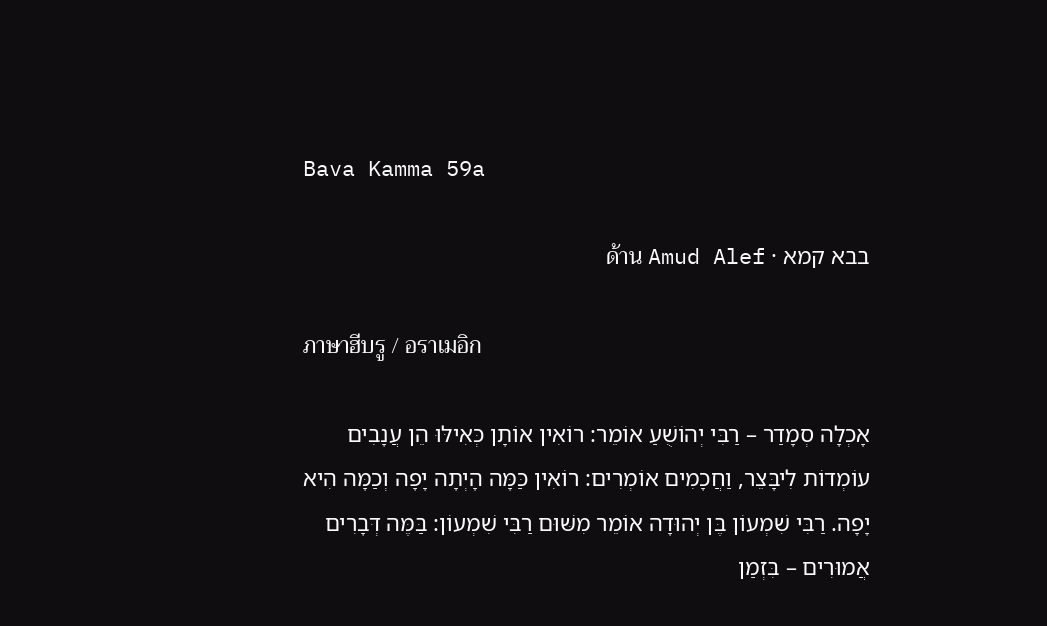Bava Kamma 59a

בבא קמא · ด้าน Amud Alef

ภาษาฮีบรู / อราเมอิก

אָכְלָה סְמָדַר – רַבִּי יְהוֹשֻׁעַ אוֹמֵר: רוֹאִין אוֹתָן כְּאִילּוּ הֵן עֲנָבִים עוֹמְדוֹת לִיבָּצֵר, וַחֲכָמִים אוֹמְרִים: רוֹאִין כַּמָּה הָיְתָה יָפָה וְכַמָּה הִיא יָפָה. רַבִּי שִׁמְעוֹן בֶּן יְהוּדָה אוֹמֵר מִשּׁוּם רַבִּי שִׁמְעוֹן: בַּמֶּה דְּבָרִים אֲמוּרִים – בִּזְמַן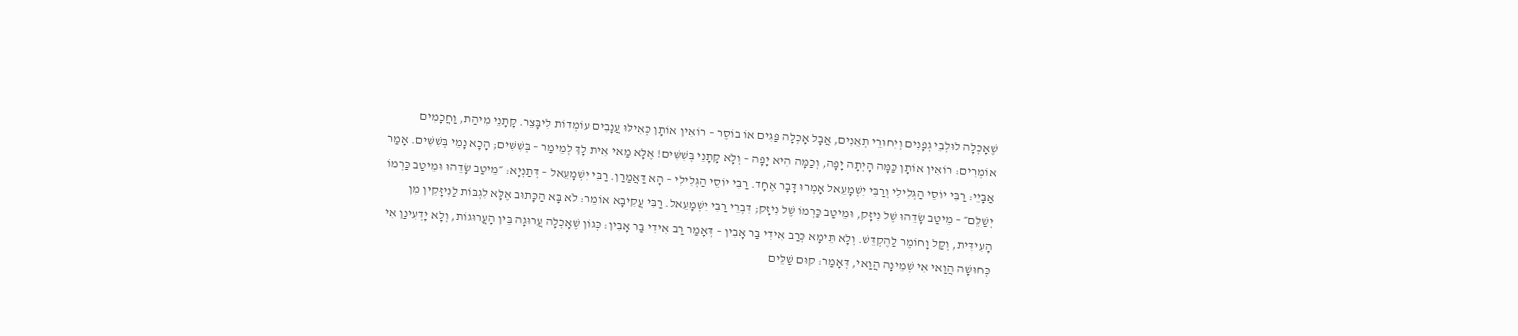שֶׁאָכְלָה לוּלְבֵי גְפָנִים וְיִחוּרֵי תְאֵנִים, אֲבָל אָכְלָה פַּגִּים אוֹ בוֹסֶר – רוֹאִין אוֹתָן כְּאִילּוּ עֲנָבִים עוֹמְדוֹת לִיבָּצֵר. קָתָנֵי מִיהַת, וַחֲכָמִים אוֹמְרִים: רוֹאִין אוֹתָן כַּמָּה הָיְתָה יָפָה, וְכַמָּה הִיא יָפָה – וְלָא קָתָנֵי בְּשִׁשִּׁים! אֶלָּא מַאי אִית לָךְ לְמֵימַר – בְּשִׁשִּׁים; הָכָא נָמֵי בְּשִׁשִּׁים. אָמַר אַבָּיֵי: רַבִּי יוֹסֵי הַגְּלִילִי וְרַבִּי יִשְׁמָעֵאל אָמְרוּ דָּבָר אֶחָד. רַבִּי יוֹסֵי הַגְּלִילִי – הָא דַּאֲמַרַן. רַבִּי יִשְׁמָעֵאל – דְּתַנְיָא: ״מֵיטַב שָׂדֵהוּ וּמֵיטַב כַּרְמוֹ יְשַׁלֵּם״ – מֵיטַב שָׂדֵהוּ שֶׁל נִיזָּק, וּמֵיטַב כַּרְמוֹ שֶׁל נִיזָּק; דִּבְרֵי רַבִּי יִשְׁמָעֵאל. רַבִּי עֲקִיבָא אוֹמֵר: לֹא בָּא הַכָּתוּב אֶלָּא לִגְבּוֹת לַנִּיזָּקִין מִן הָעִידִּית, וְקַל וָחוֹמֶר לַהֶקְדֵּשׁ. וְלָא תֵּימָא כְּרַב אִידִי בַּר אָבִין – דְּאָמַר רַב אִידִי בַּר אָבִין: כְּגוֹן שֶׁאָכְלָה עֲרוּגָה בֵּין הָעֲרוּגוֹת, וְלָא יָדְעִינַן אִי כְּחוּשָׁה הֲוַאי אִי שְׁמֵינָה הֲוַאי, דְּאָמַר: קוּם שַׁלֵּים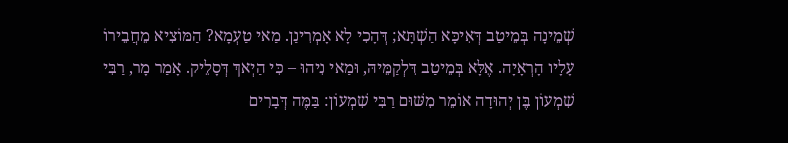שְׁמֵינָה בְּמֵיטַב דְּאִיכָּא הַשְׁתָּא; דְּהָכִי לָא אָמְרִינַן. מַאי טַעְמָא? הַמּוֹצִיא מֵחֲבֵירוֹ עָלָיו הָרְאָיָה. אֶלָּא בְּמֵיטַב דִּלְקַמֵּיהּ, וּמַאי נִיהוּ – כִּי הַיְאךְ דְּסָלֵיק. אָמַר מָר, רַבִּי שִׁמְעוֹן בֶּן יְהוּדָה אוֹמֵר מִשּׁוּם רַבִּי שִׁמְעוֹן: בַּמֶּה דְּבָרִים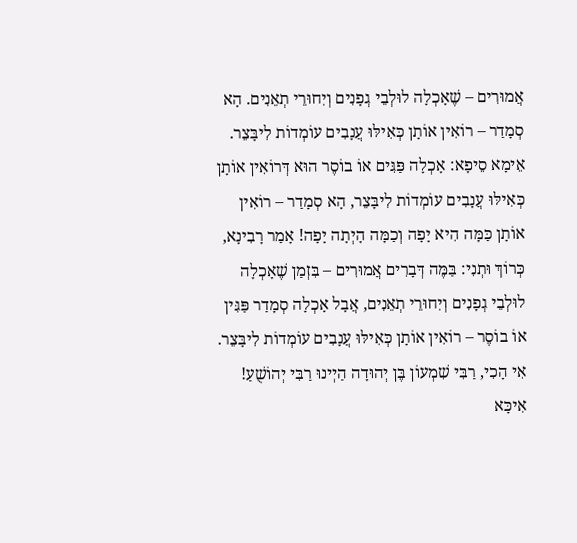אֲמוּרִים – שֶׁאָכְלָה לוּלְבֵי גְפָנִים וְיִחוּרֵי תְאֵנִים. הָא סְמָדַר – רוֹאִין אוֹתָן כְּאִילּוּ עֲנָבִים עוֹמְדוֹת לִיבָּצֵר. אֵימָא סֵיפָא: אָכְלָה פַּגִּים אוֹ בוֹסֶר הוּא דְּרוֹאִין אוֹתָן כְּאִילּוּ עֲנָבִים עוֹמְדוֹת לִיבָּצֵר, הָא סְמָדַר – רוֹאִין אוֹתָן כַּמָּה הִיא יָפָה וְכַמָּה הָיְתָה יָפָה! אָמַר רָבִינָא, כְּרוֹךְ וּתְנִי: בַּמֶּה דְּבָרִים אֲמוּרִים – בִּזְמַן שֶׁאָכְלָה לוּלְבֵי גְפָנִים וְיִחוּרֵי תְאֵנִים, אֲבָל אָכְלָה סְמָדַר פַּגִּין אוֹ בוֹסֶר – רוֹאִין אוֹתָן כְּאִילּוּ עֲנָבִים עוֹמְדוֹת לִיבָּצֵר. אִי הָכִי, רַבִּי שִׁמְעוֹן בֶּן יְהוּדָה הַיְינוּ רַבִּי יְהוֹשֻׁעַ! אִיכָּא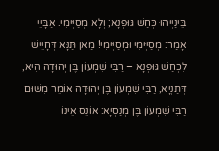בֵּינַיְיהוּ כְּחַשׁ גּוּפְנָא; וְלָא מְסַיְּימִי. אַבָּיֵי אָמַר: מְסַיְּימִי וּמְסַיְּימִי! מַאן תַּנָּא דְּחָיֵישׁ לִכְחַשׁ גּוּפְנָא – רַבִּי שִׁמְעוֹן בֶּן יְהוּדָה הִיא, דְּתַנְיָא, רַבִּי שִׁמְעוֹן בֶּן יְהוּדָה אוֹמֵר מִשּׁוּם רַבִּי שִׁמְעוֹן בֶּן מְנַסְיָא: אוֹנֵס אֵינוֹ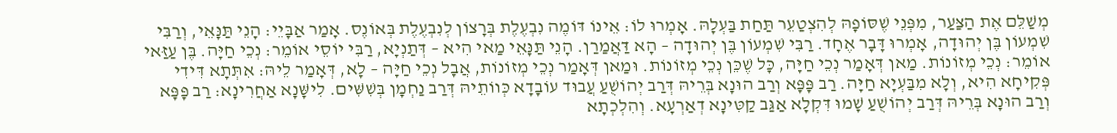מְשַׁלֵּם אֶת הַצַּעַר, מִפְּנֵי שֶׁסּוֹפָהּ לְהִצְטַעֵר תַּחַת בַּעְלָהּ. אָמְרוּ לוֹ: אֵינוֹ דּוֹמֶה נִבְעֶלֶת בְּרָצוֹן לְנִבְעֶלֶת בְּאוֹנֶס. אָמַר אַבָּיֵי: הָנֵי תַּנָּאֵי, וְרַבִּי שִׁמְעוֹן בֶּן יְהוּדָה, אָמְרוּ דָּבָר אֶחָד. רַבִּי שִׁמְעוֹן בֶּן יְהוּדָה – הָא דַּאֲמַרַן. הָנֵי תַּנָּאֵי מַאי הִיא – דְּתַנְיָא, רַבִּי יוֹסֵי אוֹמֵר: נְכֵי חַיָּה. בֶּן עַזַּאי אוֹמֵר: נְכֵי מְזוֹנוֹת. מַאן דְּאָמַר נְכֵי חַיָּה, כׇּל שֶׁכֵּן נְכֵי מְזוֹנוֹת. וּמַאן דְּאָמַר נְכֵי מְזוֹנוֹת, אֲבָל נְכֵי חַיָּה – לָא, דְּאָמַר לֵיהּ: אִתְּתָא דִּידִי פְּקִיחָא הִיא, וְלָא מִבַּעְיָא חַיָּה. רַב פָּפָּא וְרַב הוּנָא בְּרֵיהּ דְּרַב יְהוֹשֻׁעַ עֲבוּד עוֹבָדָא כְּווֹתֵיהּ דְּרַב נַחְמָן בְּשִׁשִּׁים. לִישָּׁנָא אַחֲרִינָא: רַב פָּפָּא וְרַב הוּנָא בְּרֵיהּ דְּרַב יְהוֹשֻׁעַ שָׁמוּ דִּקְלָא אַגַּב קַטִּינָא דְאַרְעָא. וְהִלְכְתָא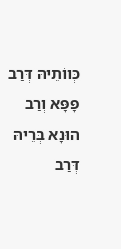כְּווֹתֵיהּ דְּרַב פָּפָּא וְרַב הוּנָא בְּרֵיהּ דְּרַב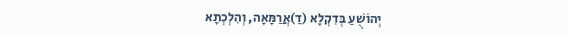יְהוֹשֻׁעַ בְּדִקְלָא (דַ)אֲרַמָּאָה, וְהִלְכְתָא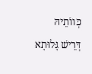כְּווֹתֵיהּ דְּרֵישׁ גָּלוּתָא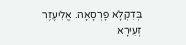בְּדִקְלָא פָרְסָאָה. אֱלִיעֶזֶר זְעֵירָא